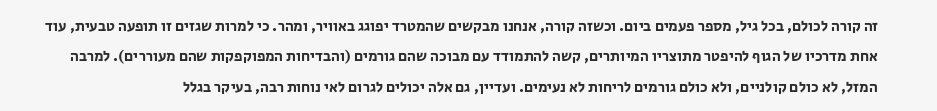זה קורה לכולם, בכל גיל, מספר פעמים ביום. וכשזה קורה, אנחנו מבקשים שהמטרד יפוגג באוויר, ומהר. כי למרות שגזים זו תופעה טבעית, עוד אחת מדרכיו של הגוף להיפטר מתוצריו המיותרים, קשה להתמודד עם מבוכה שהם גורמים (והבדיחות המפוקפקות שהם מעוררים). למרבה המזל, לא כולם קולניים, ולא כולם גורמים לריחות לא נעימים. ועדיין, גם אלה יכולים לגרום לאי נוחות רבה, בעיקר בגלל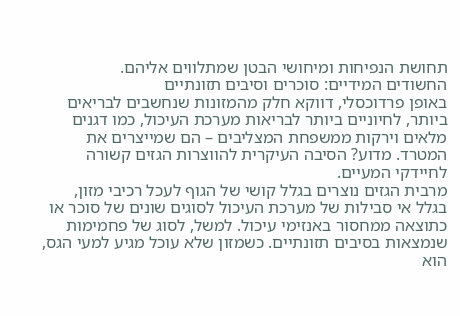תחושת הנפיחות ומיחושי הבטן שמתלווים אליהם.
החשודים המידיים: סוכרים וסיבים תזונתיים
באופן פרדוכסלי, דווקא חלק מהמזונות שנחשבים לבריאים ביותר, לחיוניים ביותר לבריאות מערכת העיכול, כמו דגנים מלאים וירקות ממשפחת המצליבים – הם שמייצרים את המטרד. מדוע? הסיבה העיקרית להווצרות הגזים קשורה לחיידקי המעיים.
מרבית הגזים נוצרים בגלל קושי של הגוף לעכל רכיבי מזון, בגלל אי סבילות של מערכת העיכול לסוגים שונים של סוכר או כתוצאה ממחסור באנזימי עיכול. למשל, לסוג של פחמימות שנמצאות בסיבים תזונתיים. כשמזון שלא עוכל מגיע למעי הגס, הוא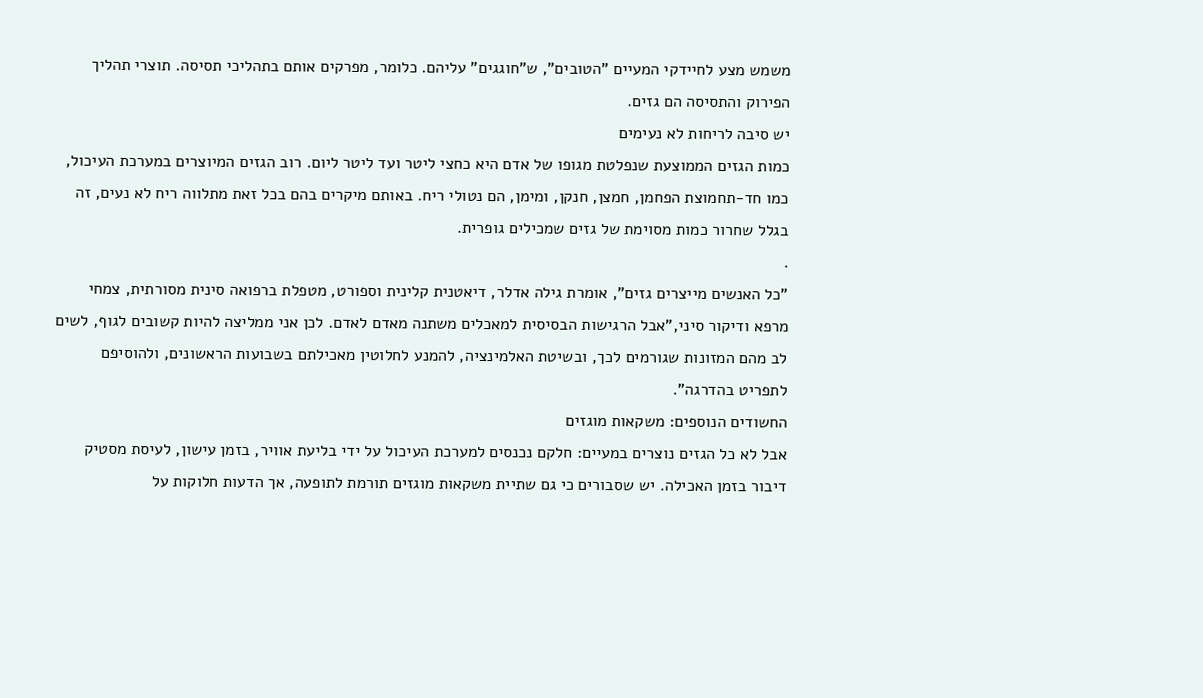משמש מצע לחיידקי המעיים "הטובים", ש"חוגגים" עליהם. כלומר, מפרקים אותם בתהליכי תסיסה. תוצרי תהליך הפירוק והתסיסה הם גזים.
יש סיבה לריחות לא נעימים
כמות הגזים הממוצעת שנפלטת מגופו של אדם היא כחצי ליטר ועד ליטר ליום. רוב הגזים המיוצרים במערכת העיכול, כמו חד-תחמוצת הפחמן, חמצן, חנקן, ומימן, הם נטולי ריח. באותם מיקרים בהם בכל זאת מתלווה ריח לא נעים, זה בגלל שחרור כמות מסוימת של גזים שמכילים גופרית.
.
"כל האנשים מייצרים גזים", אומרת גילה אדלר, דיאטנית קלינית וספורט, מטפלת ברפואה סינית מסורתית, צמחי מרפא ודיקור סיני,"אבל הרגישות הבסיסית למאכלים משתנה מאדם לאדם. לכן אני ממליצה להיות קשובים לגוף, לשים לב מהם המזונות שגורמים לכך, ובשיטת האלמינציה, להמנע לחלוטין מאכילתם בשבועות הראשונים, ולהוסיפם לתפריט בהדרגה".
החשודים הנוספים: משקאות מוגזים
אבל לא כל הגזים נוצרים במעיים: חלקם נכנסים למערכת העיכול על ידי בליעת אוויר, בזמן עישון, לעיסת מסטיק דיבור בזמן האכילה. יש שסבורים כי גם שתיית משקאות מוגזים תורמת לתופעה, אך הדעות חלוקות על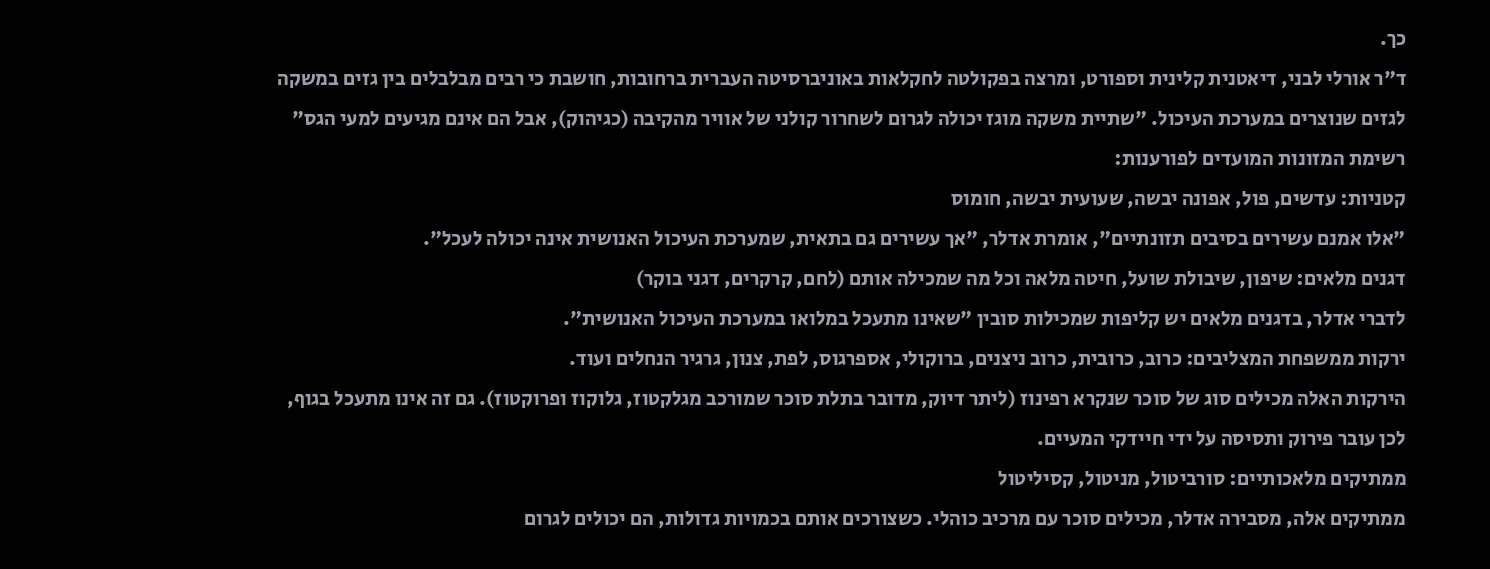כך.
ד"ר אורלי לבני, דיאטנית קלינית וספורט, ומרצה בפקולטה לחקלאות באוניברסיטה העברית ברחובות, חושבת כי רבים מבלבלים בין גזים במשקה לגזים שנוצרים במערכת העיכול. "שתיית משקה מוגז יכולה לגרום לשחרור קולני של אוויר מהקיבה (כגיהוק), אבל הם אינם מגיעים למעי הגס"
רשימת המזונות המועדים לפורענות:
קטניות: עדשים, פול, אפונה יבשה, שעועית יבשה, חומוס
"אלו אמנם עשירים בסיבים תזונתיים", אומרת אדלר, "אך עשירים גם בתאית, שמערכת העיכול האנושית אינה יכולה לעכל".
דגנים מלאים: שיפון, שיבולת שועל, חיטה מלאה וכל מה שמכילה אותם (לחם, קרקרים, דגני בוקר)
לדברי אדלר, בדגנים מלאים יש קליפות שמכילות סובין "שאינו מתעכל במלואו במערכת העיכול האנושית".
ירקות ממשפחת המצליבים: כרוב, כרובית, כרוב ניצנים, ברוקולי, אספרגוס, לפת, צנון, גרגיר הנחלים ועוד.
הירקות האלה מכילים סוג של סוכר שנקרא רפינוז (ליתר דיוק, מדובר בתלת סוכר שמורכב מגלקטוז, גלוקוז ופרוקטוז). גם זה אינו מתעכל בגוף, לכן עובר פירוק ותסיסה על ידי חיידקי המעיים.
ממתיקים מלאכותיים: סורביטול, מניטול, קסיליטול
ממתיקים אלה, מסבירה אדלר, מכילים סוכר עם מרכיב כוהלי. כשצורכים אותם בכמויות גדולות, הם יכולים לגרום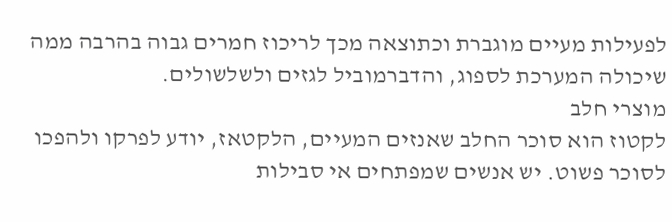לפעילות מעיים מוגברת וכתוצאה מכך לריכוז חמרים גבוה בהרבה ממה שיכולה המערכת לספוג, והדברמוביל לגזים ולשלשולים.
מוצרי חלב
לקטוז הוא סוכר החלב שאנזים המעיים, הלקטאז, יודע לפרקו ולהפכו לסוכר פשוט. יש אנשים שמפתחים אי סבילות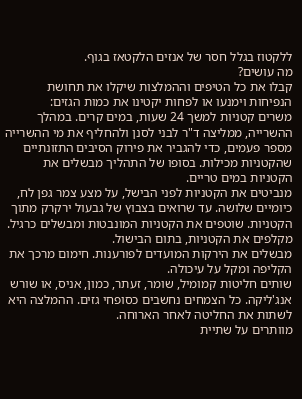ללקטוז בגלל חסר של אנזים הלקטאז בגוף.
מה עושים?
קבלו את כל הטיפים וההמלצות שיקלו את תחושת הנפיחות וימנעו או לפחות יקטינו את כמות הגזים:
משרים קטניות למשך 24 שעות, במים קרים. במהלך ההשרייה, ממליצה ד"ר לבני לסנן ולהחליף את מי ההשרייה מספר פעמים, כדי להגביר את פירוק הסיבים התזונתיים שהקטניות מכילות. בסופו של התהליך מבשלים את הקטניות במים טריים.
מנביטים את הקטניות לפני הבישל, על מצע צמר גפן לח, כיומיים שלושה. עד שרואים בצבוץ של גבעול ירקרק מתוך הקטניות. שוטפים את הקטניות המונבטות ומבשלים כרגיל.
מקלפים את הקטניות, בתום הבישול.
מבשלים את הירקות המועדים לפורענות. חימום מרכך את הקליפה ומקל על עיכולה.
שותים חליטות קמומיל, שומר, זעתר, כמון, אניס, או שורש אנג'ליקה. כל הצמחים נחשבים כסופחי גזים. ההמלצה היא לשתות את החליטה לאחר הארוחה.
מוותרים על שתיית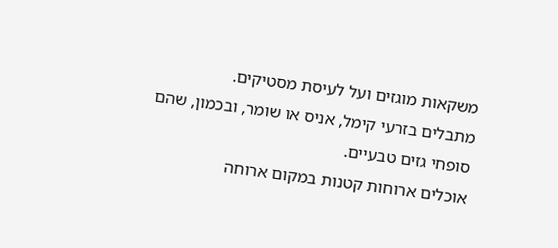משקאות מוגזים ועל לעיסת מסטיקים.
מתבלים בזרעי קימל, אניס או שומר, ובכמון, שהם סופחי גזים טבעיים.
אוכלים ארוחות קטנות במקום ארוחה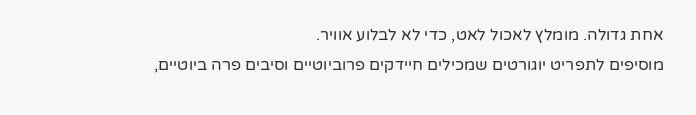אחת גדולה. מומלץ לאכול לאט, כדי לא לבלוע אוויר.
מוסיפים לתפריט יוגורטים שמכילים חיידקים פרוביוטיים וסיבים פרה ביוטיים,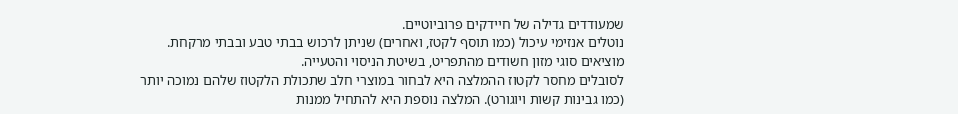שמעודדים גדילה של חיידקים פרוביוטיים.
נוטלים אנזימי עיכול (כמו תוסף לקטז, ואחרים) שניתן לרכוש בבתי טבע ובבתי מרקחת.
מוציאים סוגי מזון חשודים מהתפריט, בשיטת הניסוי והטעייה.
לסובלים מחסר לקטוז ההמלצה היא לבחור במוצרי חלב שתכולת הלקטוז שלהם נמוכה יותר (כמו גבינות קשות ויוגורט). המלצה נוספת היא להתחיל ממנות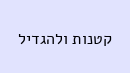קטנות ולהגדיל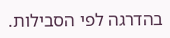בהדרגה לפי הסבילות.